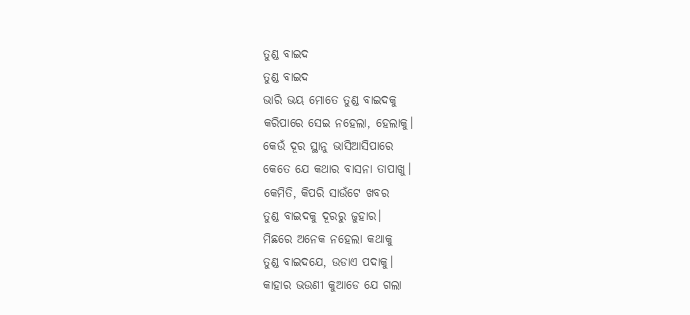ତୁଣ୍ଡ ବାଇଦ
ତୁଣ୍ଡ ବାଇଦ
ଭାରି ଭୟ ମୋତେ ତୁଣ୍ଡ ବାଇଦକୁ
କରିପାରେ ସେଇ ନହେଲା, ହେଲାକୁ।
କେଉଁ ଦୂର ସ୍ଥାନୁ ଭାସିଆସିପାରେ
କେତେ ଯେ କଥାର ବାସନା ତାପାଖୁ।
କେମିତି, କିପରି ସାଉଁଟେ ଖବର
ତୁଣ୍ଡ ବାଇଦକୁ ଦୂରରୁ ଜୁହାର।
ମିଛରେ ଅନେକ ନହେଲା କଥାକୁ
ତୁଣ୍ଡ ବାଇଦଯେ, ଉଡାଏ ପଦାକୁ।
କାହାର ଭଉଣୀ କୁଆଡେ ଯେ ଗଲା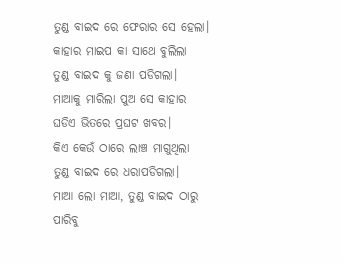ତୁଣ୍ଡ ବାଇଦ ରେ ଫେରାର ସେ ହେଲା।
କାହାର ମାଇପ କା ସାଥେ ବୁଲିଲା
ତୁଣ୍ଡ ବାଇଦ କୁ ଜଣା ପଡିଗଲା।
ମାଆକୁ ମାରିଲା ପୁଅ ସେ କାହାର
ଘଡିଏ ଭିତରେ ପ୍ରଘଟ ଖବର।
କିଏ କେଉଁ ଠାରେ ଲାଞ୍ଚ ମାଗୁଥିଲା
ତୁଣ୍ଡ ବାଇଦ ରେ ଧରାପଡିଗଲା।
ମାଆ ଲୋ ମାଆ, ତୁଣ୍ଡ ବାଇଦ ଠାରୁ
ପାରିବୁ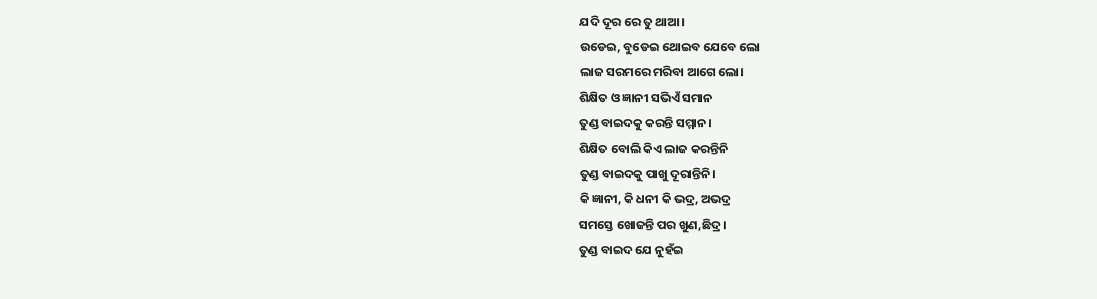ଯଦି ଦୂର ରେ ତୁ ଥାଆ।
ଉଡେଇ, ବୁଡେଇ ଥୋଇବ ଯେବେ ଲୋ
ଲାଜ ସରମରେ ମରିବା ଆଗେ ଲୋ।
ଶିକ୍ଷିତ ଓ ଜ୍ଞାନୀ ସଭିଏଁ ସମାନ
ତୁଣ୍ଡ ବାଇଦକୁ କରନ୍ତି ସମ୍ମାନ।
ଶିକ୍ଷିତ ବୋଲି କିଏ ଲାଜ କରନ୍ତିନି
ତୁଣ୍ଡ ବାଇଦକୁ ପାଖୁ ଦୂରାନ୍ତିନି।
କି ଜ୍ଞାନୀ, କି ଧନୀ କି ଭଦ୍ର, ଅଭଦ୍ର
ସମସ୍ତେ ଖୋଜନ୍ତି ପର ଖୁଣ,ଛିଦ୍ର।
ତୁଣ୍ଡ ବାଇଦ ଯେ ନୁହଁଇ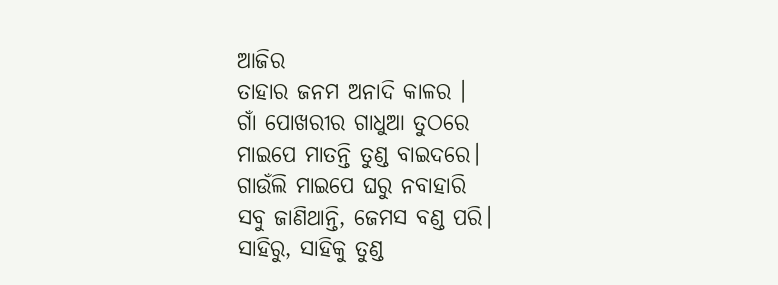ଆଜିର
ତାହାର ଜନମ ଅନାଦି କାଳର ।
ଗାଁ ପୋଖରୀର ଗାଧୁଆ ତୁଠରେ
ମାଇପେ ମାତନ୍ତି ତୁଣ୍ଡ ବାଇଦରେ।
ଗାଉଁଲି ମାଇପେ ଘରୁ ନବାହାରି
ସବୁ ଜାଣିଥାନ୍ତି, ଜେମସ ବଣ୍ଡ ପରି।
ସାହିରୁ, ସାହିକୁ ତୁଣ୍ଡ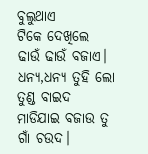ବୁଲୁଥାଏ
ଟିକେ ଦେଖିଲେ ଢାଉଁ ଢାଉଁ ବଜାଏ।
ଧନ୍ୟ,ଧନ୍ୟ ତୁହି ଲୋ ତୁଣ୍ଡ ବାଇଦ
ମାଡିଯାଇ ବଜାଉ ତୁ ଗାଁ ଚଉଦ।